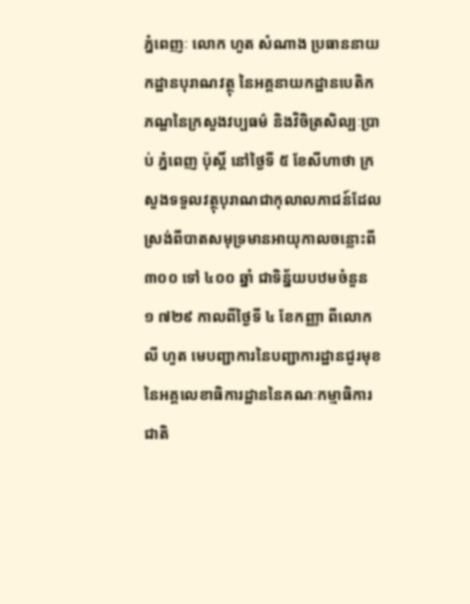ភ្នំពេញៈ លោក ហួត សំណាង ប្រធាននាយកដ្ឋានបុរាណវត្ថុ នៃអគ្គនាយកដ្ឋានបេតិកភណ្ឌនៃក្រសួងវប្បធម៌ និងវិចិត្រសិល្បៈប្រាប់ ភ្នំពេញ ប៉ុស្តិ៍ នៅថ្ងៃទី ៥ ខែសីហាថា ក្រសួងទទួលវត្ថុបុរាណជាកុលាលភាជន៍ដែលស្រង់ពីបាតសមុទ្រមានអាយុកាលចន្លោះពី ៣០០ ទៅ ៤០០ ឆ្នាំ ជាទិន្ន័យបឋមចំនួន ១ ៧២៩ កាលពីថ្ងៃទី ៤ ខែកញ្ញា ពីលោក លី ហួត មេបញ្ជាការនៃបញ្ជាការដ្ឋានជួរមុខនៃអគ្គលេខាធិការដ្ឋាននៃគណៈកម្មាធិការជាតិ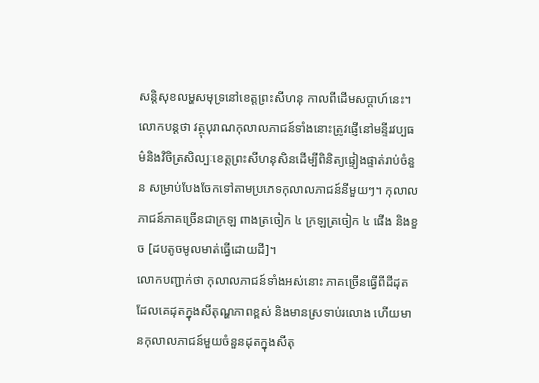សន្តិសុខលម្ហសមុទ្រនៅខេត្តព្រះសីហនុ កាលពីដើមសប្តាហ៍នេះ។
លោកបន្តថា វត្ថុបុរាណកុលាលភាជន៍ទាំងនោះត្រូវផ្ញើនៅមន្ទីរវប្បធម៌និងវិចិត្រសិល្បៈខេត្តព្រះសីហនុសិនដើម្បីពិនិត្យផ្ទៀងផ្ទាត់រាប់ចំនួន សម្រាប់បែងចែកទៅតាមប្រភេទកុលាលភាជន៍នីមួយៗ។ កុលាលភាជន៍ភាគច្រើនជាក្រឡ ពាងត្រចៀក ៤ ក្រឡត្រចៀក ៤ ផើង និងខួច [ដបតូចមូលមាត់ធ្វើដោយដី]។
លោកបញ្ជាក់ថា កុលាលភាជន៍ទាំងអស់នោះ ភាគច្រើនធ្វើពីដីដុតដែលគេដុតក្នុងសីតុណ្ហភាពខ្ពស់ និងមានស្រទាប់រលោង ហើយមានកុលាលភាជន៍មួយចំនួនដុតក្នុងសីតុ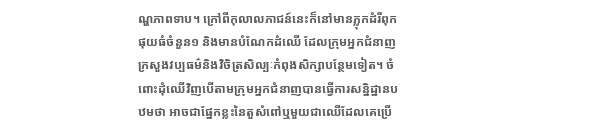ណ្ហភាពទាប។ ក្រៅពីកុលាលភាជន៍នេះក៏នៅមានភ្លុកដំរីពុកផុយធំចំនួន១ និងមានបំណែកដំឈើ ដែលក្រុមអ្នកជំនាញក្រសួងវប្បធម៌និងវិចិត្រសិល្បៈកំពុងសិក្សាបន្ថែមទៀត។ ចំពោះដុំឈើវិញបើតាមក្រុមអ្នកជំនាញបានធ្វើការសន្និដ្ឋានបឋមថា អាចជាផ្នែកខ្លះនៃតួសំពៅឬមួយជាឈើដែលគេប្រើ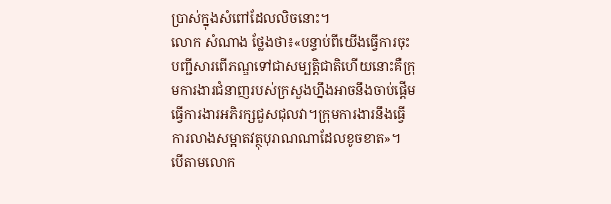ប្រាស់ក្នុងសំពៅដែលលិចនោះ។
លោក សំណាង ថ្លែងថា៖«បន្ទាប់ពីយើងធ្វើការចុះបញ្ជីសារពើភណ្ឌទៅជាសម្បត្តិជាតិហើយនោះគឺក្រុមការងារជំនាញរបស់ក្រសួងហ្នឹងអាចនឹងចាប់ផ្តើមធ្វើការងារអភិរក្សជួសជុលវា។ក្រុមការងារនឹងធ្វើការលាងសម្អាតវត្ថុបុរាណណាដែលខូចខាត»។
បើតាមលោក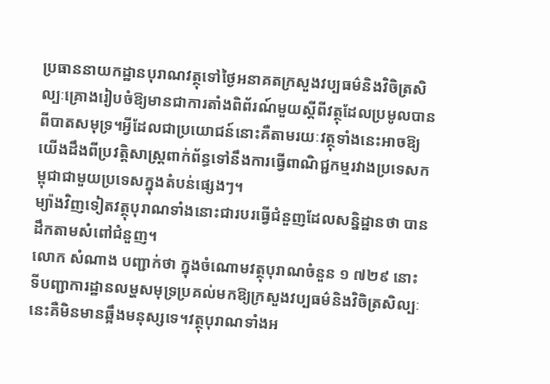ប្រធាននាយកដ្ឋានបុរាណវត្ថុទៅថ្ងៃអនាគតក្រសួងវប្បធម៌និងវិចិត្រសិល្បៈគ្រោងរៀបចំឱ្យមានជាការតាំងពិព័រណ៍មួយស្តីពីវត្ថុដែលប្រមូលបានពីបាតសមុទ្រ។អ្វីដែលជាប្រយោជន៍នោះគឺតាមរយៈវត្ថុទាំងនេះអាចឱ្យយើងដឹងពីប្រវត្តិសាស្ត្រពាក់ព័ន្ធទៅនឹងការធ្វើពាណិជ្ជកម្មរវាងប្រទេសកម្ពុជាជាមួយប្រទេសក្នុងតំបន់ផ្សេងៗ។
ម្យ៉ាងវិញទៀតវត្ថុបុរាណទាំងនោះជារបរធ្វើជំនួញដែលសន្និដ្ឋានថា បានដឹកតាមសំពៅជំនួញ។
លោក សំណាង បញ្ជាក់ថា ក្នុងចំណោមវត្ថុបុរាណចំនួន ១ ៧២៩ នោះ ទីបញ្ជាការដ្ឋានលម្ហសមុទ្រប្រគល់មកឱ្យក្រសួងវប្បធម៌និងវិចិត្រសិល្បៈនេះគឺមិនមានឆ្អឹងមនុស្សទេ។វត្ថុបុរាណទាំងអ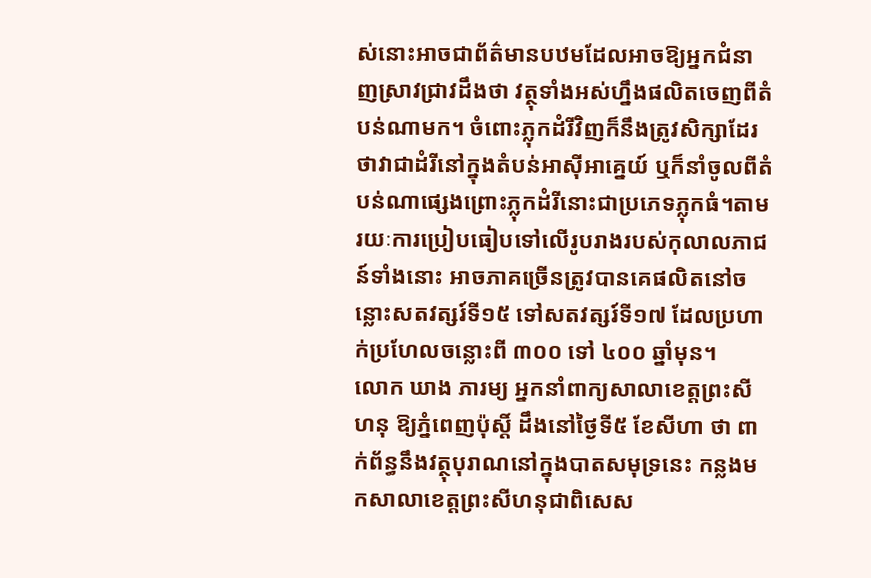ស់នោះអាចជាព័ត៌មានបឋមដែលអាចឱ្យអ្នកជំនាញស្រាវជ្រាវដឹងថា វត្ថុទាំងអស់ហ្នឹងផលិតចេញពីតំបន់ណាមក។ ចំពោះភ្លុកដំរីវិញក៏នឹងត្រូវសិក្សាដែរថាវាជាដំរីនៅក្នុងតំបន់អាស៊ីអាគ្នេយ៍ ឬក៏នាំចូលពីតំបន់ណាផ្សេងព្រោះភ្លុកដំរីនោះជាប្រភេទភ្លុកធំ។តាមរយៈការប្រៀបធៀបទៅលើរូបរាងរបស់កុលាលភាជន៍ទាំងនោះ អាចភាគច្រើនត្រូវបានគេផលិតនៅចន្លោះសតវត្សរ៍ទី១៥ ទៅសតវត្សរ៍ទី១៧ ដែលប្រហាក់ប្រហែលចន្លោះពី ៣០០ ទៅ ៤០០ ឆ្នាំមុន។
លោក ឃាង ភារម្យ អ្នកនាំពាក្យសាលាខេត្តព្រះសីហនុ ឱ្យភ្នំពេញប៉ុស្តិ៍ ដឹងនៅថ្ងៃទី៥ ខែសីហា ថា ពាក់ព័ន្ធនឹងវត្ថុបុរាណនៅក្នុងបាតសមុទ្រនេះ កន្លងមកសាលាខេត្តព្រះសីហនុជាពិសេស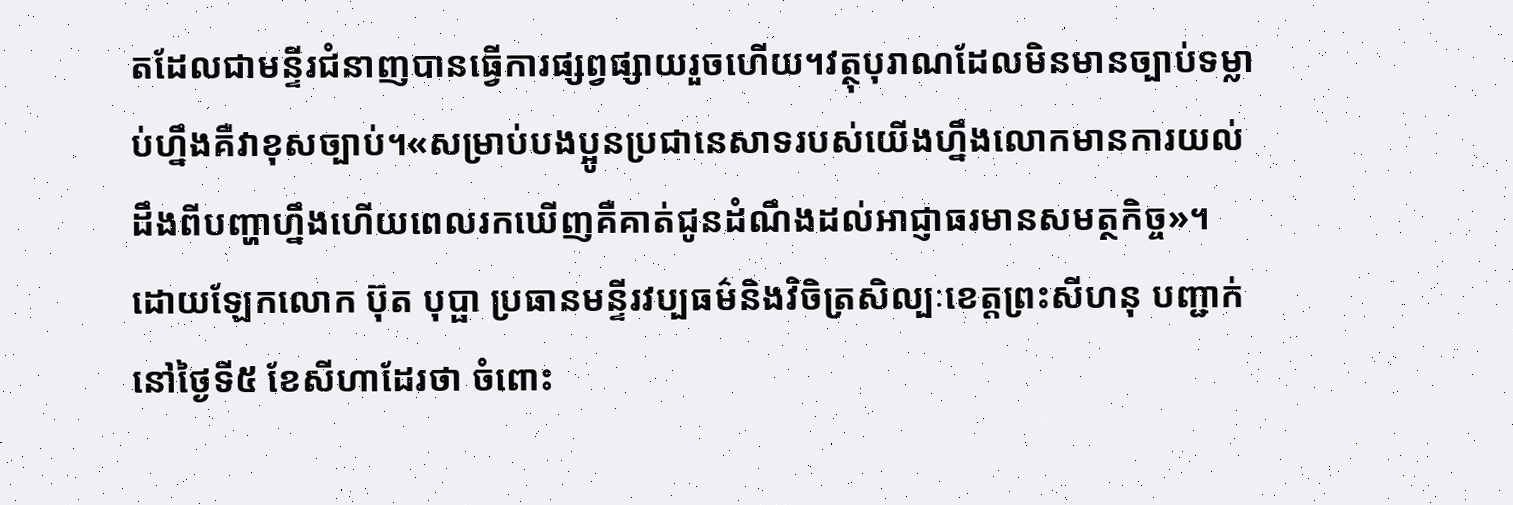តដែលជាមន្ទីរជំនាញបានធ្វើការផ្សព្វផ្សាយរួចហើយ។វត្ថុបុរាណដែលមិនមានច្បាប់ទម្លាប់ហ្នឹងគឺវាខុសច្បាប់។«សម្រាប់បងប្អូនប្រជានេសាទរបស់យើងហ្នឹងលោកមានការយល់ដឹងពីបញ្ហាហ្នឹងហើយពេលរកឃើញគឺគាត់ជូនដំណឹងដល់អាជ្ញាធរមានសមត្ថកិច្ច»។
ដោយឡែកលោក ប៊ុត បុប្ផា ប្រធានមន្ទីរវប្បធម៌និងវិចិត្រសិល្បៈខេត្តព្រះសីហនុ បញ្ជាក់នៅថ្ងៃទី៥ ខែសីហាដែរថា ចំពោះ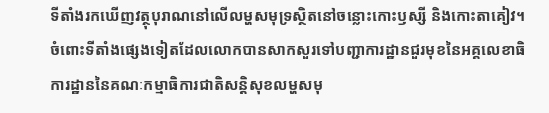ទីតាំងរកឃើញវត្ថុបុរាណនៅលើលម្ហសមុទ្រស្ថិតនៅចន្លោះកោះឫស្សី និងកោះតាគៀវ។ ចំពោះទីតាំងផ្សេងទៀតដែលលោកបានសាកសួរទៅបញ្ជាការដ្ឋានជួរមុខនៃអគ្គលេខាធិការដ្ឋាននៃគណៈកម្មាធិការជាតិសន្តិសុខលម្ហសមុ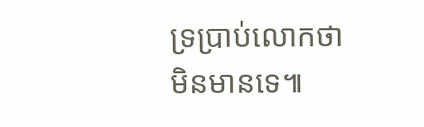ទ្រប្រាប់លោកថា មិនមានទេ៕